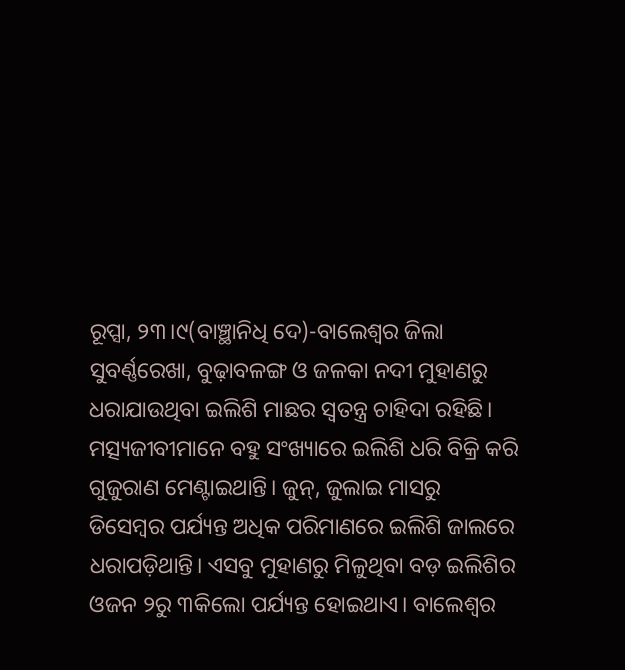ରୂପ୍ସା, ୨୩।୯(ବାଞ୍ଛାନିଧି ଦେ)-ବାଲେଶ୍ୱର ଜିଲା ସୁବର୍ଣ୍ଣରେଖା, ବୁଢ଼ାବଳଙ୍ଗ ଓ ଜଳକା ନଦୀ ମୁହାଣରୁ ଧରାଯାଉଥିବା ଇଲିଶି ମାଛର ସ୍ବତନ୍ତ୍ର ଚାହିଦା ରହିଛି। ମତ୍ସ୍ୟଜୀବୀମାନେ ବହୁ ସଂଖ୍ୟାରେ ଇଲିଶି ଧରି ବିକ୍ରି କରି ଗୁଜୁରାଣ ମେଣ୍ଟାଇଥାନ୍ତି। ଜୁନ୍, ଜୁଲାଇ ମାସରୁ ଡିସେମ୍ବର ପର୍ଯ୍ୟନ୍ତ ଅଧିକ ପରିମାଣରେ ଇଲିଶି ଜାଲରେ ଧରାପଡ଼ିଥାନ୍ତି। ଏସବୁ ମୁହାଣରୁ ମିଳୁଥିବା ବଡ଼ ଇଲିଶିର ଓଜନ ୨ରୁ ୩କିଲୋ ପର୍ଯ୍ୟନ୍ତ ହୋଇଥାଏ। ବାଲେଶ୍ୱର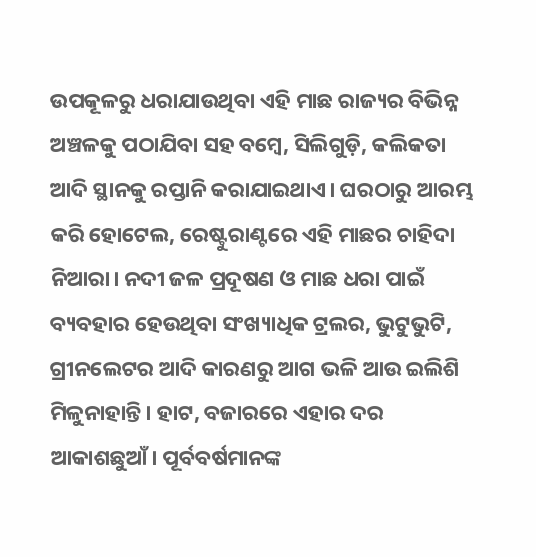ଉପକୂଳରୁ ଧରାଯାଉଥିବା ଏହି ମାଛ ରାଜ୍ୟର ବିଭିନ୍ନ ଅଞ୍ଚଳକୁ ପଠାଯିବା ସହ ବମ୍ବେ, ସିଲିଗୁଡ଼ି, କଲିକତା ଆଦି ସ୍ଥାନକୁ ରପ୍ତାନି କରାଯାଇଥାଏ। ଘରଠାରୁ ଆରମ୍ଭ କରି ହୋଟେଲ, ରେଷ୍ଟୁରାଣ୍ଟରେ ଏହି ମାଛର ଚାହିଦା ନିଆରା। ନଦୀ ଜଳ ପ୍ରଦୂଷଣ ଓ ମାଛ ଧରା ପାଇଁ ବ୍ୟବହାର ହେଉଥିବା ସଂଖ୍ୟାଧିକ ଟ୍ରଲର, ଭୁଟୁଭୁଟି, ଗ୍ରୀନଲେଟର ଆଦି କାରଣରୁ ଆଗ ଭଳି ଆଉ ଇଲିଶି ମିଳୁନାହାନ୍ତି। ହାଟ, ବଜାରରେ ଏହାର ଦର ଆକାଶଛୁଆଁ। ପୂର୍ବବର୍ଷମାନଙ୍କ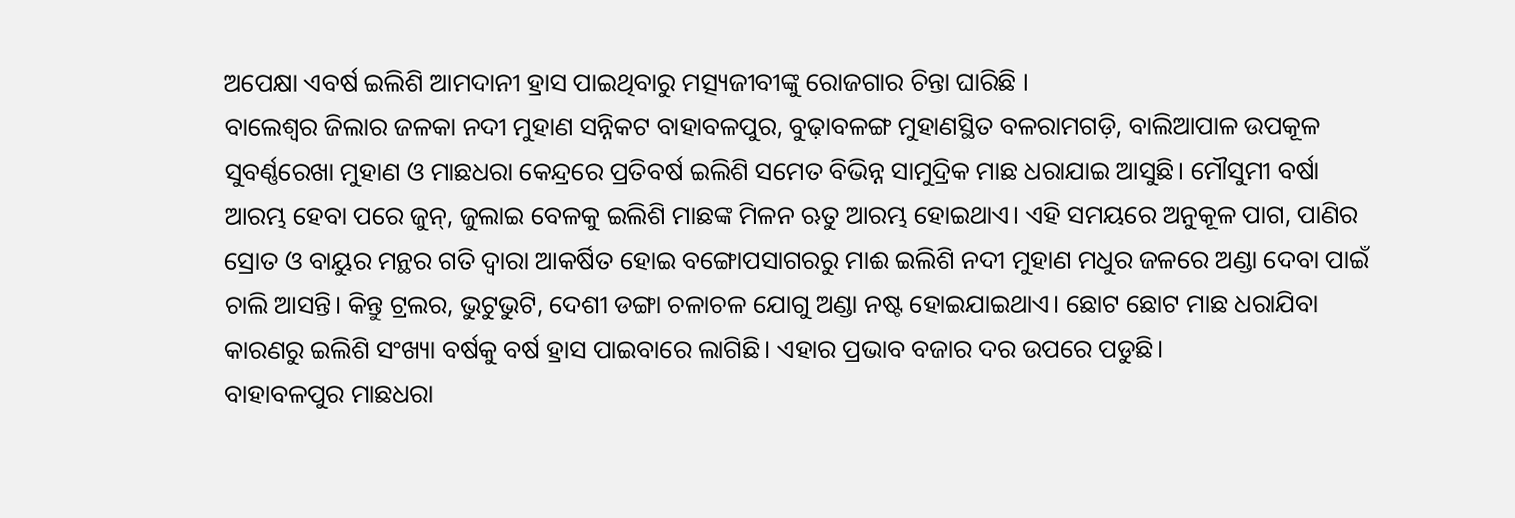ଅପେକ୍ଷା ଏବର୍ଷ ଇଲିଶି ଆମଦାନୀ ହ୍ରାସ ପାଇଥିବାରୁ ମତ୍ସ୍ୟଜୀବୀଙ୍କୁ ରୋଜଗାର ଚିନ୍ତା ଘାରିଛି ।
ବାଲେଶ୍ୱର ଜିଲାର ଜଳକା ନଦୀ ମୁହାଣ ସନ୍ନିକଟ ବାହାବଳପୁର, ବୁଢ଼ାବଳଙ୍ଗ ମୁହାଣସ୍ଥିତ ବଳରାମଗଡ଼ି, ବାଲିଆପାଳ ଉପକୂଳ ସୁବର୍ଣ୍ଣରେଖା ମୁହାଣ ଓ ମାଛଧରା କେନ୍ଦ୍ରରେ ପ୍ରତିବର୍ଷ ଇଲିଶି ସମେତ ବିଭିନ୍ନ ସାମୁଦ୍ରିକ ମାଛ ଧରାଯାଇ ଆସୁଛି। ମୌସୁମୀ ବର୍ଷା ଆରମ୍ଭ ହେବା ପରେ ଜୁନ୍, ଜୁଲାଇ ବେଳକୁ ଇଲିଶି ମାଛଙ୍କ ମିଳନ ଋତୁ ଆରମ୍ଭ ହୋଇଥାଏ। ଏହି ସମୟରେ ଅନୁକୂଳ ପାଗ, ପାଣିର ସ୍ରୋତ ଓ ବାୟୁର ମନ୍ଥର ଗତି ଦ୍ୱାରା ଆକର୍ଷିତ ହୋଇ ବଙ୍ଗୋପସାଗରରୁ ମାଈ ଇଲିଶି ନଦୀ ମୁହାଣ ମଧୁର ଜଳରେ ଅଣ୍ଡା ଦେବା ପାଇଁ ଚାଲି ଆସନ୍ତି। କିନ୍ତୁ ଟ୍ରଲର, ଭୁଟୁଭୁଟି, ଦେଶୀ ଡଙ୍ଗା ଚଳାଚଳ ଯୋଗୁ ଅଣ୍ଡା ନଷ୍ଟ ହୋଇଯାଇଥାଏ। ଛୋଟ ଛୋଟ ମାଛ ଧରାଯିବା କାରଣରୁ ଇଲିଶି ସଂଖ୍ୟା ବର୍ଷକୁ ବର୍ଷ ହ୍ରାସ ପାଇବାରେ ଲାଗିଛି। ଏହାର ପ୍ରଭାବ ବଜାର ଦର ଉପରେ ପଡୁଛି।
ବାହାବଳପୁର ମାଛଧରା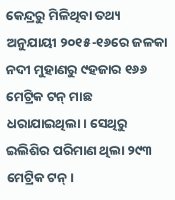କେନ୍ଦ୍ରରୁ ମିଳିଥିବା ତଥ୍ୟ ଅନୁଯାୟୀ ୨୦୧୫-୧୬ରେ ଜଳକା ନଦୀ ମୁହାଣରୁ ୯ହଜାର ୧୬୬ ମେଟ୍ରିକ ଟନ୍ ମାଛ ଧରାଯାଇଥିଲା। ସେଥିରୁ ଇଲିଶିର ପରିମାଣ ଥିଲା ୨୯୩ ମେଟ୍ରିକ ଟନ୍।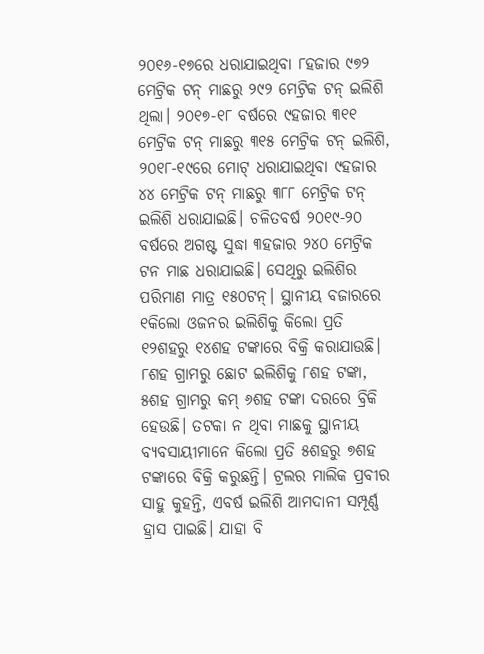୨୦୧୬-୧୭ରେ ଧରାଯାଇଥିବା ୮ହଜାର ୯୭୨ ମେଟ୍ରିକ ଟନ୍ ମାଛରୁ ୨୯୨ ମେଟ୍ରିକ ଟନ୍ ଇଲିଶି ଥିଲା। ୨୦୧୭-୧୮ ବର୍ଷରେ ୯ହଜାର ୩୧୧ ମେଟ୍ରିକ ଟନ୍ ମାଛରୁ ୩୧୫ ମେଟ୍ରିକ ଟନ୍ ଇଲିଶି, ୨୦୧୮-୧୯ରେ ମୋଟ୍ ଧରାଯାଇଥିବା ୯ହଜାର ୪୪ ମେଟ୍ରିକ ଟନ୍ ମାଛରୁ ୩୮୮ ମେଟ୍ରିକ ଟନ୍ ଇଲିଶି ଧରାଯାଇଛି। ଚଳିତବର୍ଷ ୨୦୧୯-୨୦ ବର୍ଷରେ ଅଗଷ୍ଟ ସୁଦ୍ଧା ୩ହଜାର ୨୪୦ ମେଟ୍ରିକ ଟନ ମାଛ ଧରାଯାଇଛି। ସେଥିରୁ ଇଲିଶିର ପରିମାଣ ମାତ୍ର ୧୫୦ଟନ୍। ସ୍ଥାନୀୟ ବଜାରରେ ୧କିଲୋ ଓଜନର ଇଲିଶିକୁ କିଲୋ ପ୍ରତି ୧୨ଶହରୁ ୧୪ଶହ ଟଙ୍କାରେ ବିକ୍ରି କରାଯାଉଛି। ୮ଶହ ଗ୍ରାମରୁ ଛୋଟ ଇଲିଶିକୁ ୮ଶହ ଟଙ୍କା, ୫ଶହ ଗ୍ରାମରୁ କମ୍ ୬ଶହ ଟଙ୍କା ଦରରେ ବ୍ରିକି ହେଉଛି। ତଟକା ନ ଥିବା ମାଛକୁ ସ୍ଥାନୀୟ ବ୍ୟବସାୟୀମାନେ କିଲୋ ପ୍ରତି ୫ଶହରୁ ୭ଶହ ଟଙ୍କାରେ ବିକ୍ରି କରୁଛନ୍ତି। ଟ୍ରଲର ମାଲିକ ପ୍ରବୀର ସାହୁ କୁହନ୍ତି, ଏବର୍ଷ ଇଲିଶି ଆମଦାନୀ ସମ୍ପୂର୍ଣ୍ଣ ହ୍ରାସ ପାଇଛି। ଯାହା ବି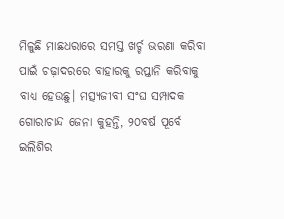ମିଳୁଛି ମାଛଧରାରେ ସମସ୍ତ ଖର୍ଚ୍ଚ ଭରଣା କରିବା ପାଇଁ ଚଢ଼ାଦରରେ ବାହାରକୁ ରପ୍ତାନି କରିବାକୁ ବାଧ୍ୟ ହେଉଛୁ। ମତ୍ସ୍ୟଜୀବୀ ସଂଘ ସମ୍ପାଦକ ଗୋରାଚାନ୍ଦ ଜେନା କୁହନ୍ତି, ୨୦ବର୍ଷ ପୂର୍ବେ ଇଲିଶିର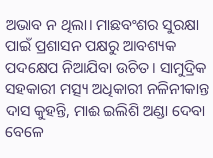ଅଭାବ ନ ଥିଲା। ମାଛବଂଶର ସୁରକ୍ଷା ପାଇଁ ପ୍ରଶାସନ ପକ୍ଷରୁ ଆବଶ୍ୟକ ପଦକ୍ଷେପ ନିଆଯିବା ଉଚିତ। ସାମୁଦ୍ରିକ ସହକାରୀ ମତ୍ସ୍ୟ ଅଧିକାରୀ ନଳିନୀକାନ୍ତ ଦାସ କୁହନ୍ତି, ମାଈ ଇଲିଶି ଅଣ୍ଡା ଦେବା ବେଳେ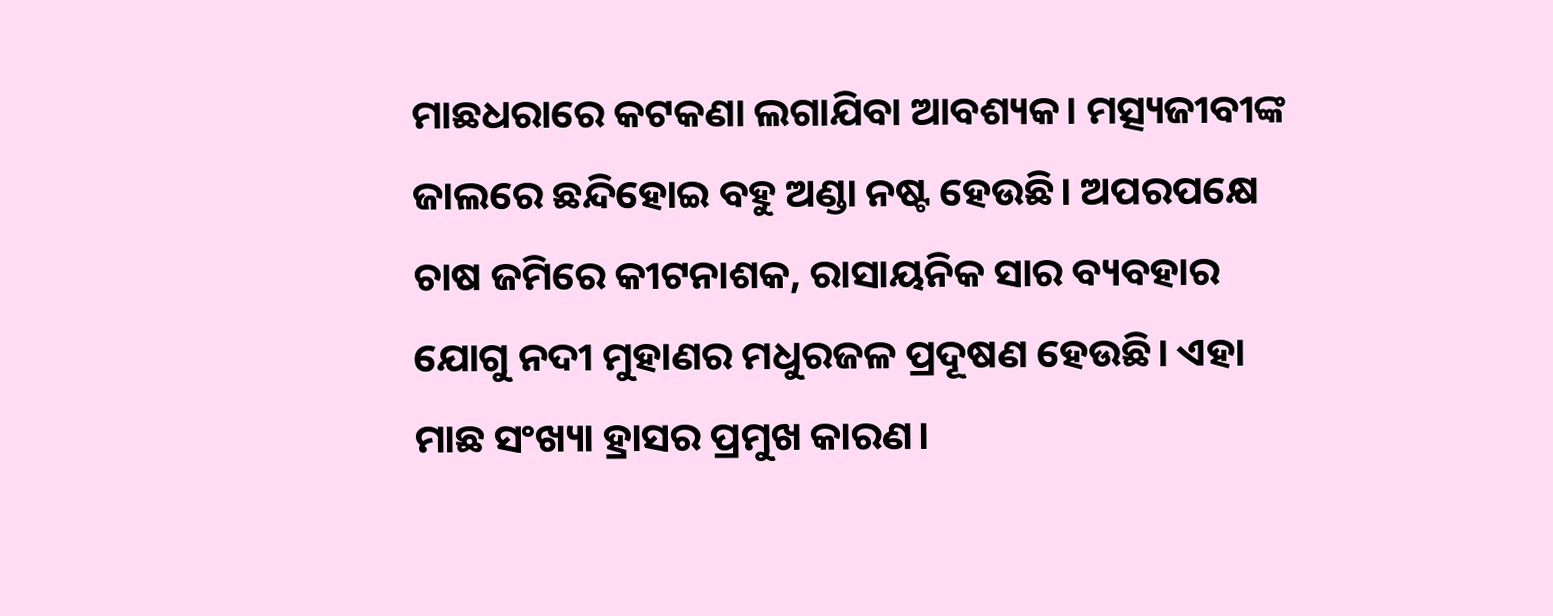ମାଛଧରାରେ କଟକଣା ଲଗାଯିବା ଆବଶ୍ୟକ। ମତ୍ସ୍ୟଜୀବୀଙ୍କ ଜାଲରେ ଛନ୍ଦିହୋଇ ବହୁ ଅଣ୍ଡା ନଷ୍ଟ ହେଉଛି। ଅପରପକ୍ଷେ ଚାଷ ଜମିରେ କୀଟନାଶକ, ରାସାୟନିକ ସାର ବ୍ୟବହାର ଯୋଗୁ ନଦୀ ମୁହାଣର ମଧୁରଜଳ ପ୍ରଦୂଷଣ ହେଉଛି। ଏହା ମାଛ ସଂଖ୍ୟା ହ୍ରାସର ପ୍ରମୁଖ କାରଣ।